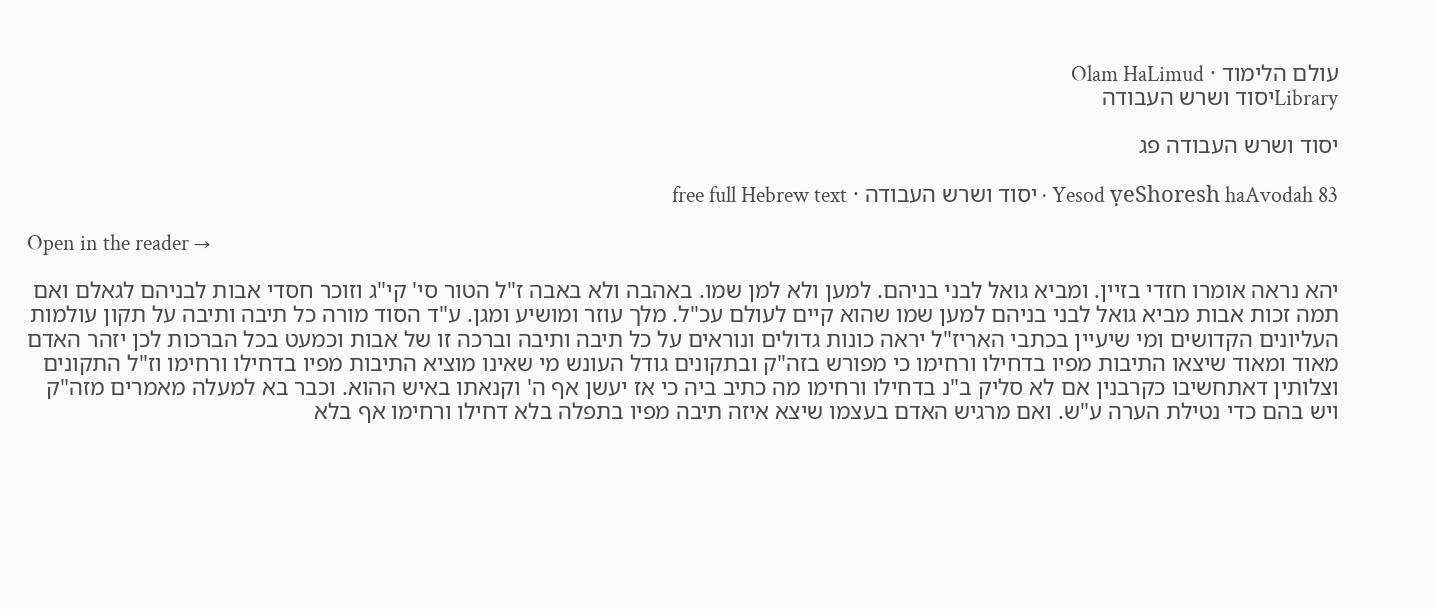עולם הלימוד · Olam HaLimud
Libraryיסוד ושרש העבודה

יסוד ושרש העבודה פג

Yesod ṿeShoresh haAvodah 83 · יסוד ושרש העבודה · free full Hebrew text

Open in the reader →

יהא נראה אומרו חזדי בזיין. ומביא גואל לבני בניהם. למען ולא למן שמו. באהבה ולא באבה ז"ל הטור סי' קי"ג וזוכר חסדי אבות לבניהם לגאלם ואם תמה זכות אבות מביא גואל לבני בניהם למען שמו שהוא קיים לעולם עכ"ל. מלך עוזר ומושיע ומגן. ע"ד הסוד מורה כל תיבה ותיבה על תקון עולמות העליונים הקדושים ומי שיעיין בכתבי האריז"ל יראה כונות גדולים ונוראים על כל תיבה ותיבה וברכה זו של אבות וכמעט בכל הברכות לכן יזהר האדם מאוד ומאוד שיצאו התיבות מפיו בדחילו ורחימו כי מפורש בזה"ק ובתקונים גודל העונש מי שאינו מוציא התיבות מפיו בדחילו ורחימו וז"ל התקונים וצלותין דאתחשיבו כקרבנין אם לא סליק ב"נ בדחילו ורחימו מה כתיב ביה כי אז יעשן אף ה' וקנאתו באיש ההוא. וכבר בא למעלה מאמרים מזה"ק ויש בהם כדי נטילת הערה ע"ש. ואם מרגיש האדם בעצמו שיצא איזה תיבה מפיו בתפלה בלא דחילו ורחימו אף בלא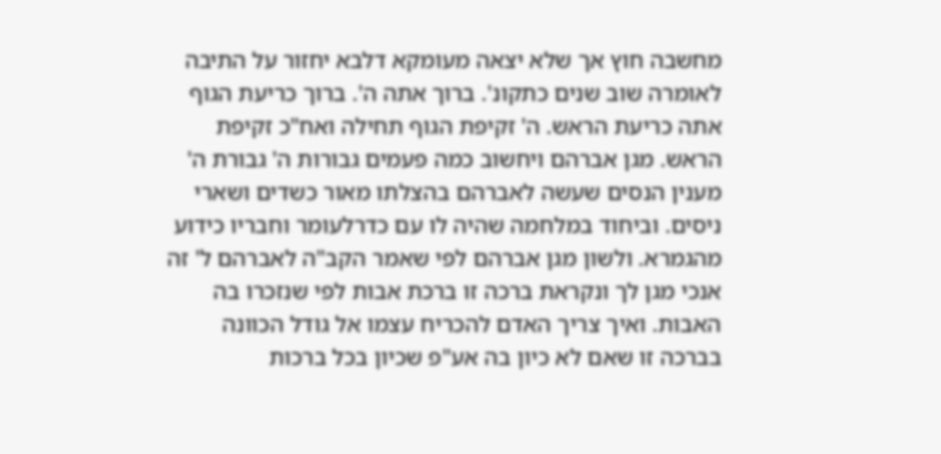מחשבה חוץ אך שלא יצאה מעומקא דלבא יחזור על התיבה לאומרה שוב שנים כתקונ'. ברוך אתה ה'. ברוך כריעת הגוף אתה כריעת הראש. ה' זקיפת הגוף תחילה ואח"כ זקיפת הראש. מגן אברהם ויחשוב כמה פעמים גבורות ה' גבורת ה' מענין הנסים שעשה לאברהם בהצלתו מאור כשדים ושארי ניסים. וביחוד במלחמה שהיה לו עם כדרלעומר וחבריו כידוע מהגמרא. ולשון מגן אברהם לפי שאמר הקב"ה לאברהם ל' זה אנכי מגן לך ונקראת ברכה זו ברכת אבות לפי שנזכרו בה האבות. ואיך צריך האדם להכריח עצמו אל גודל הכוונה בברכה זו שאם לא כיון בה אע"פ שכיון בכל ברכות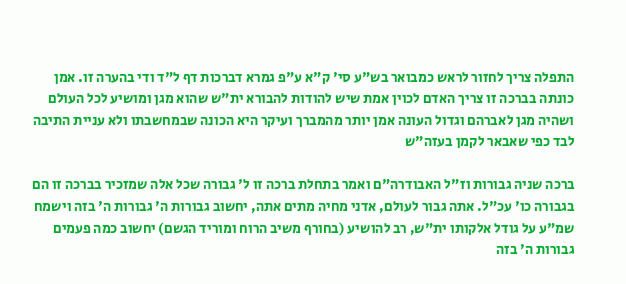התפלה צריך לחזור לראש כמבואר בש"ע סי' ק"א ע"פ גמרא דברכות דף ל"ד ודי בהערה זו. אמן כונתה בברכה זו צריך האדם לכוין אמת שיש להודות להבורא ית"ש שהוא מגן ומושיע לכל העולם ושהיה מגן לאברהם וגדול העונה אמן יותר מהמברך ועיקר היא הכונה שבמחשבתו ולא עניית התיבה לבד כפי שאבאר לקמן בעזה"ש

ברכה שניה גבורות וז"ל האבודרה"ם ואמר בתחלת ברכה זו ל' גבורה שכל אלה שמזכיר בברכה זו הם בגבורה כו' עכ"ל. אתה גבור לעולם, אדני מחיה מתים אתה, יחשוב גבורות ה' גבורות ה' בזה וישמח שמ"ע על גודל אלקותו ית"ש, רב להושיע (בחורף משיב הרוח ומוריד הגשם) יחשוב כמה פעמים גבורות ה' בזה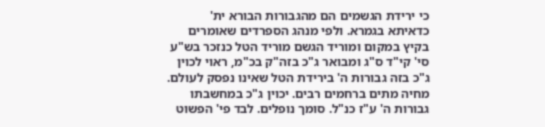כי ירידת הגשמים הם מהגבורות הבורא ית' כדאיתא בגמרא. ולפי מנהג הספרדים שאומרים בקיץ במקום ומוריד הגשם מוריד הטל כנזכר בש"ע סי' קי"ד ס"ג ומבואר ג"כ בזה"ק בכ"מ, ראוי לכוין ג"כ בזה גבורות ה' בירידת הטל שאינו נפסק לעולם. מחיה מתים ברחמים רבים. יכוין ג"כ במחשבתו גבורות ה' ע"ז כנ"ל. סומך נופלים. לבד פי' הפשוט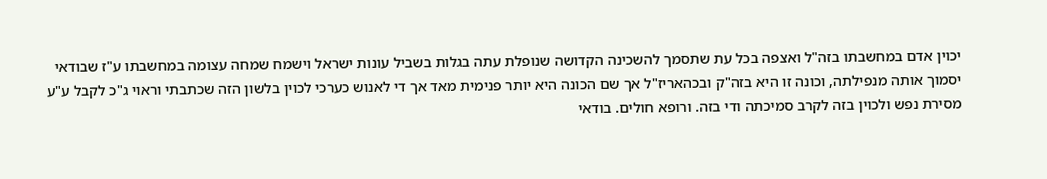יכוין אדם במחשבתו בזה"ל ואצפה בכל עת שתסמך להשכינה הקדושה שנופלת עתה בגלות בשביל עונות ישראל וישמח שמחה עצומה במחשבתו ע"ז שבודאי יסמוך אותה מנפילתה, וכונה זו היא בזה"ק ובכהאריז"ל אך שם הכונה היא יותר פנימית מאד אך די לאנוש כערכי לכוין בלשון הזה שכתבתי וראוי ג"כ לקבל ע"ע מסירת נפש ולכוין בזה לקרב סמיכתה ודי בזה. ורופא חולים. בודאי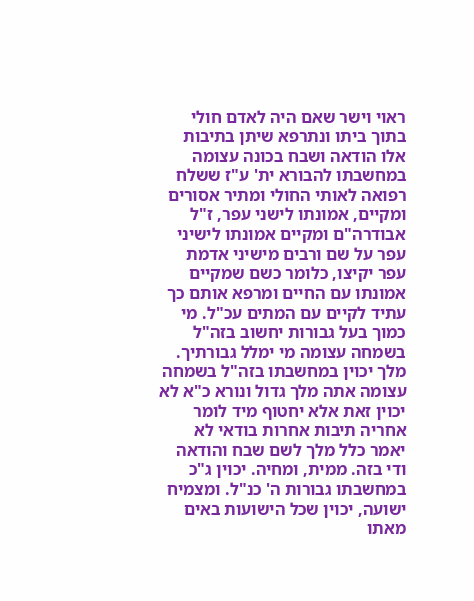ראוי וישר שאם היה לאדם חולי בתוך ביתו ונתרפא שיתן בתיבות אלו הודאה ושבח בכונה עצומה במחשבתו להבורא ית' ע"ז ששלח רפואה לאותי החולי ומתיר אסורים ומקיים, אמונתו לישני עפר, ז"ל אבודרה"ם ומקיים אמונתו לישיני עפר על שם ורבים מישיני אדמת עפר יקיצו, כלומר כשם שמקיים אמונתו עם החיים ומרפא אותם כך עתיד לקיים עם המתים עכ"ל. מי כמוך בעל גבורות יחשוב בזה"ל בשמחה עצומה מי ימלל גבורתיך. מלך יכוין במחשבתו בזה"ל בשמחה עצומה אתה מלך גדול ונורא כ"א לא יכוין זאת אלא יחטוף מיד לומר אחריה תיבות אחרות בודאי לא יאמר כלל מלך לשם שבח והודאה ודי בזה. ממית, ומחיה. יכוין ג"כ במחשבתו גבורות ה' כנ"ל. ומצמיח ישועה, יכוין שכל הישועות באים מאתו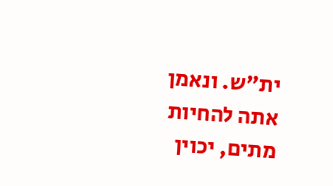ית"ש. ונאמן אתה להחיות מתים, יכוין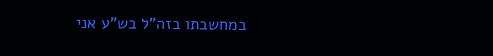במחשבתו בזה"ל בש"ע אני